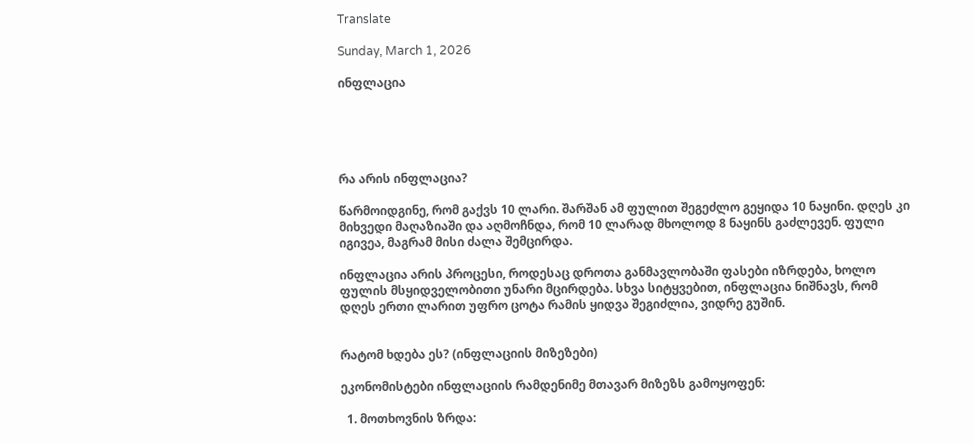Translate

Sunday, March 1, 2026

ინფლაცია





რა არის ინფლაცია?

წარმოიდგინე, რომ გაქვს 10 ლარი. შარშან ამ ფულით შეგეძლო გეყიდა 10 ნაყინი. დღეს კი მიხვედი მაღაზიაში და აღმოჩნდა, რომ 10 ლარად მხოლოდ 8 ნაყინს გაძლევენ. ფული იგივეა, მაგრამ მისი ძალა შემცირდა.

ინფლაცია არის პროცესი, როდესაც დროთა განმავლობაში ფასები იზრდება, ხოლო ფულის მსყიდველობითი უნარი მცირდება. სხვა სიტყვებით, ინფლაცია ნიშნავს, რომ დღეს ერთი ლარით უფრო ცოტა რამის ყიდვა შეგიძლია, ვიდრე გუშინ.


რატომ ხდება ეს? (ინფლაციის მიზეზები)

ეკონომისტები ინფლაციის რამდენიმე მთავარ მიზეზს გამოყოფენ:

  1. მოთხოვნის ზრდა: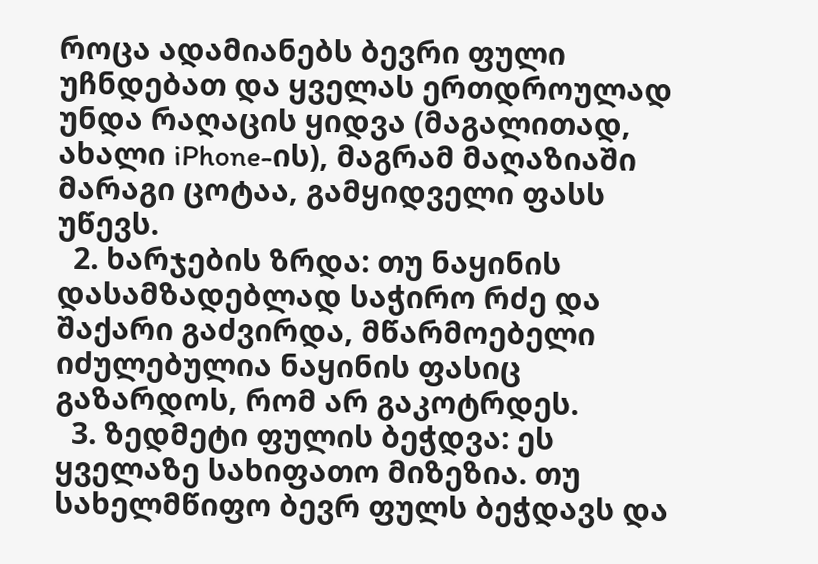როცა ადამიანებს ბევრი ფული უჩნდებათ და ყველას ერთდროულად უნდა რაღაცის ყიდვა (მაგალითად, ახალი iPhone-ის), მაგრამ მაღაზიაში მარაგი ცოტაა, გამყიდველი ფასს უწევს.
  2. ხარჯების ზრდა: თუ ნაყინის დასამზადებლად საჭირო რძე და შაქარი გაძვირდა, მწარმოებელი იძულებულია ნაყინის ფასიც გაზარდოს, რომ არ გაკოტრდეს.
  3. ზედმეტი ფულის ბეჭდვა: ეს ყველაზე სახიფათო მიზეზია. თუ სახელმწიფო ბევრ ფულს ბეჭდავს და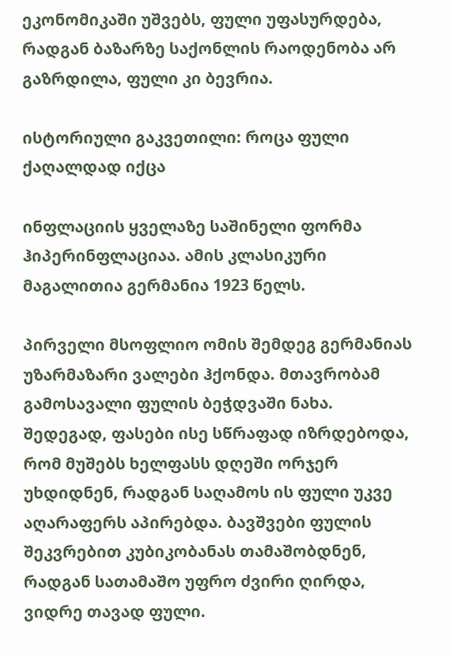ეკონომიკაში უშვებს, ფული უფასურდება, რადგან ბაზარზე საქონლის რაოდენობა არ გაზრდილა, ფული კი ბევრია.

ისტორიული გაკვეთილი: როცა ფული ქაღალდად იქცა

ინფლაციის ყველაზე საშინელი ფორმა ჰიპერინფლაციაა. ამის კლასიკური მაგალითია გერმანია 1923 წელს.

პირველი მსოფლიო ომის შემდეგ გერმანიას უზარმაზარი ვალები ჰქონდა. მთავრობამ გამოსავალი ფულის ბეჭდვაში ნახა. შედეგად, ფასები ისე სწრაფად იზრდებოდა, რომ მუშებს ხელფასს დღეში ორჯერ უხდიდნენ, რადგან საღამოს ის ფული უკვე აღარაფერს აპირებდა. ბავშვები ფულის შეკვრებით კუბიკობანას თამაშობდნენ, რადგან სათამაშო უფრო ძვირი ღირდა, ვიდრე თავად ფული.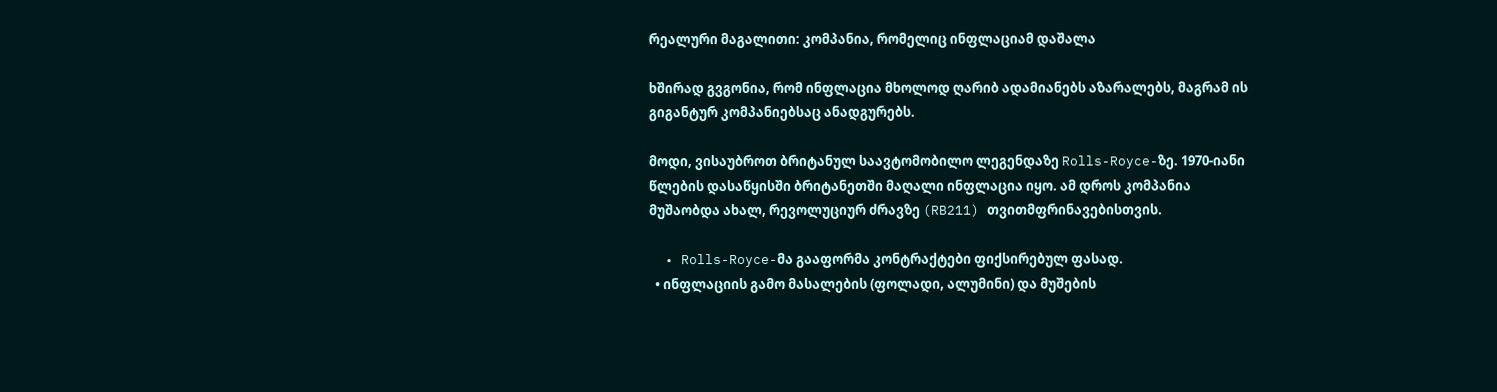რეალური მაგალითი: კომპანია, რომელიც ინფლაციამ დაშალა

ხშირად გვგონია, რომ ინფლაცია მხოლოდ ღარიბ ადამიანებს აზარალებს, მაგრამ ის გიგანტურ კომპანიებსაც ანადგურებს.

მოდი, ვისაუბროთ ბრიტანულ საავტომობილო ლეგენდაზე Rolls-Royce-ზე. 1970-იანი წლების დასაწყისში ბრიტანეთში მაღალი ინფლაცია იყო. ამ დროს კომპანია მუშაობდა ახალ, რევოლუციურ ძრავზე (RB211) თვითმფრინავებისთვის.

  • Rolls-Royce-მა გააფორმა კონტრაქტები ფიქსირებულ ფასად.
  • ინფლაციის გამო მასალების (ფოლადი, ალუმინი) და მუშების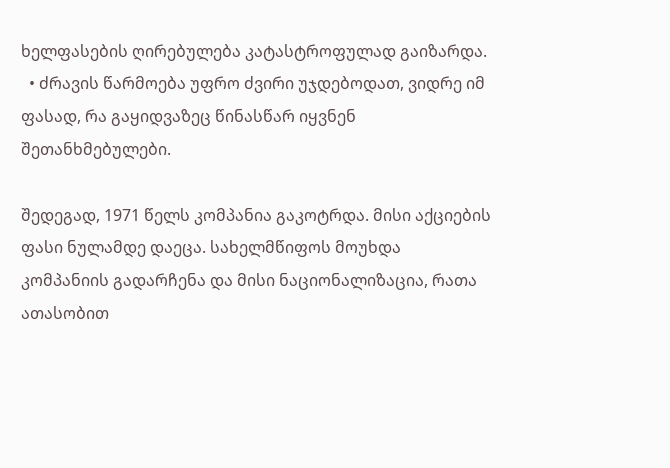ხელფასების ღირებულება კატასტროფულად გაიზარდა.
  • ძრავის წარმოება უფრო ძვირი უჯდებოდათ, ვიდრე იმ ფასად, რა გაყიდვაზეც წინასწარ იყვნენ შეთანხმებულები.

შედეგად, 1971 წელს კომპანია გაკოტრდა. მისი აქციების ფასი ნულამდე დაეცა. სახელმწიფოს მოუხდა კომპანიის გადარჩენა და მისი ნაციონალიზაცია, რათა ათასობით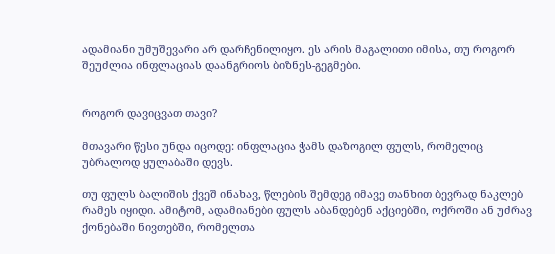ადამიანი უმუშევარი არ დარჩენილიყო. ეს არის მაგალითი იმისა, თუ როგორ შეუძლია ინფლაციას დაანგრიოს ბიზნეს-გეგმები.


როგორ დავიცვათ თავი?

მთავარი წესი უნდა იცოდე: ინფლაცია ჭამს დაზოგილ ფულს, რომელიც უბრალოდ ყულაბაში დევს.

თუ ფულს ბალიშის ქვეშ ინახავ, წლების შემდეგ იმავე თანხით ბევრად ნაკლებ რამეს იყიდი. ამიტომ, ადამიანები ფულს აბანდებენ აქციებში, ოქროში ან უძრავ ქონებაში ნივთებში, რომელთა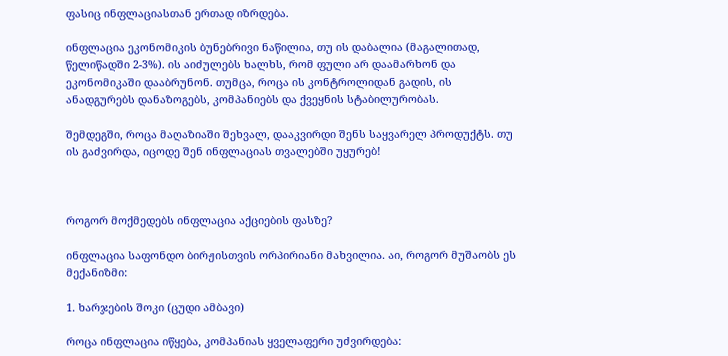ფასიც ინფლაციასთან ერთად იზრდება.

ინფლაცია ეკონომიკის ბუნებრივი ნაწილია, თუ ის დაბალია (მაგალითად, წელიწადში 2-3%). ის აიძულებს ხალხს, რომ ფული არ დაამარხონ და ეკონომიკაში დააბრუნონ. თუმცა, როცა ის კონტროლიდან გადის, ის ანადგურებს დანაზოგებს, კომპანიებს და ქვეყნის სტაბილურობას.

შემდეგში, როცა მაღაზიაში შეხვალ, დააკვირდი შენს საყვარელ პროდუქტს. თუ ის გაძვირდა, იცოდე შენ ინფლაციას თვალებში უყურებ!



როგორ მოქმედებს ინფლაცია აქციების ფასზე?

ინფლაცია საფონდო ბირჟისთვის ორპირიანი მახვილია. აი, როგორ მუშაობს ეს მექანიზმი:

1. ხარჯების შოკი (ცუდი ამბავი)

როცა ინფლაცია იწყება, კომპანიას ყველაფერი უძვირდება: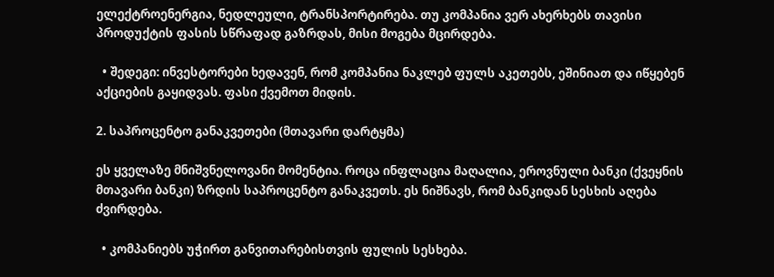ელექტროენერგია, ნედლეული, ტრანსპორტირება. თუ კომპანია ვერ ახერხებს თავისი პროდუქტის ფასის სწრაფად გაზრდას, მისი მოგება მცირდება.

  • შედეგი: ინვესტორები ხედავენ, რომ კომპანია ნაკლებ ფულს აკეთებს, ეშინიათ და იწყებენ აქციების გაყიდვას. ფასი ქვემოთ მიდის.

2. საპროცენტო განაკვეთები (მთავარი დარტყმა)

ეს ყველაზე მნიშვნელოვანი მომენტია. როცა ინფლაცია მაღალია, ეროვნული ბანკი (ქვეყნის მთავარი ბანკი) ზრდის საპროცენტო განაკვეთს. ეს ნიშნავს, რომ ბანკიდან სესხის აღება ძვირდება.

  • კომპანიებს უჭირთ განვითარებისთვის ფულის სესხება.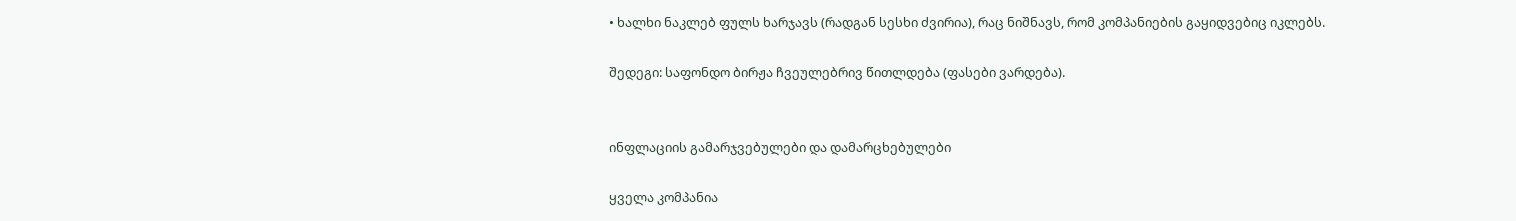• ხალხი ნაკლებ ფულს ხარჯავს (რადგან სესხი ძვირია), რაც ნიშნავს, რომ კომპანიების გაყიდვებიც იკლებს.

შედეგი: საფონდო ბირჟა ჩვეულებრივ წითლდება (ფასები ვარდება).


ინფლაციის გამარჯვებულები და დამარცხებულები

ყველა კომპანია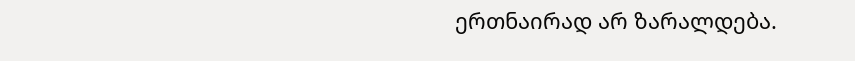ერთნაირად არ ზარალდება.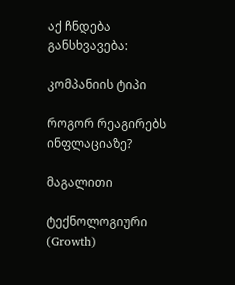აქ ჩნდება განსხვავება:

კომპანიის ტიპი

როგორ რეაგირებს ინფლაციაზე?

მაგალითი

ტექნოლოგიური (Growth)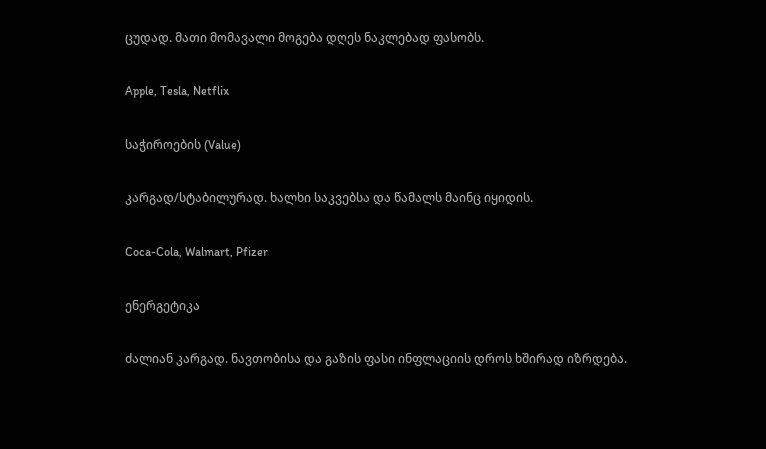ცუდად. მათი მომავალი მოგება დღეს ნაკლებად ფასობს.

Apple, Tesla, Netflix

საჭიროების (Value)

კარგად/სტაბილურად. ხალხი საკვებსა და წამალს მაინც იყიდის.

Coca-Cola, Walmart, Pfizer

ენერგეტიკა

ძალიან კარგად. ნავთობისა და გაზის ფასი ინფლაციის დროს ხშირად იზრდება.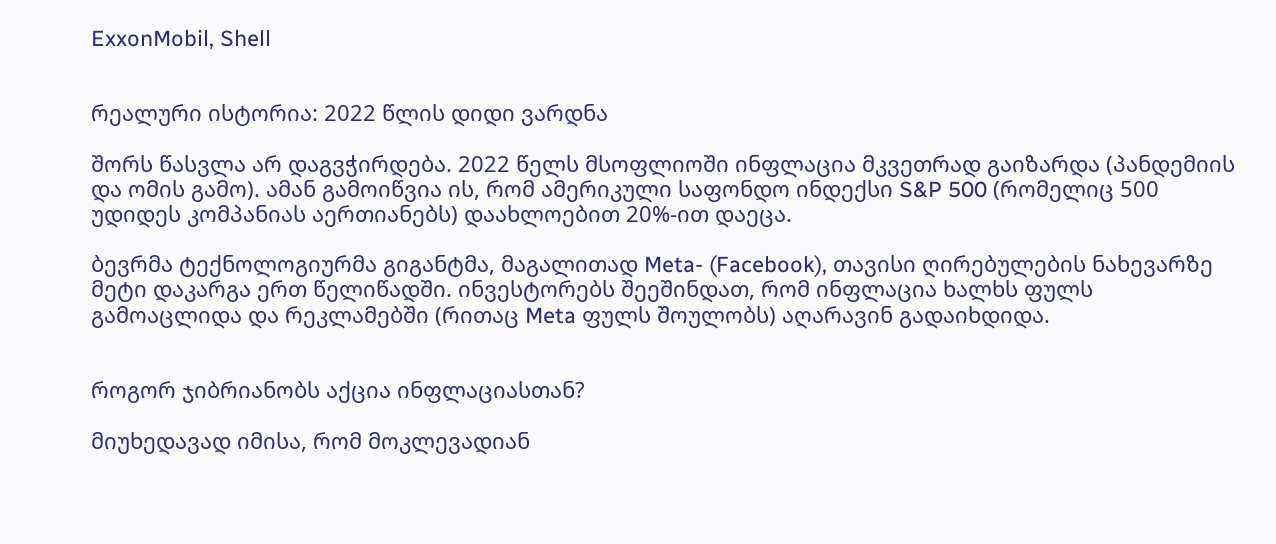ExxonMobil, Shell


რეალური ისტორია: 2022 წლის დიდი ვარდნა

შორს წასვლა არ დაგვჭირდება. 2022 წელს მსოფლიოში ინფლაცია მკვეთრად გაიზარდა (პანდემიის და ომის გამო). ამან გამოიწვია ის, რომ ამერიკული საფონდო ინდექსი S&P 500 (რომელიც 500 უდიდეს კომპანიას აერთიანებს) დაახლოებით 20%-ით დაეცა.

ბევრმა ტექნოლოგიურმა გიგანტმა, მაგალითად Meta- (Facebook), თავისი ღირებულების ნახევარზე მეტი დაკარგა ერთ წელიწადში. ინვესტორებს შეეშინდათ, რომ ინფლაცია ხალხს ფულს გამოაცლიდა და რეკლამებში (რითაც Meta ფულს შოულობს) აღარავინ გადაიხდიდა.


როგორ ჯიბრიანობს აქცია ინფლაციასთან?

მიუხედავად იმისა, რომ მოკლევადიან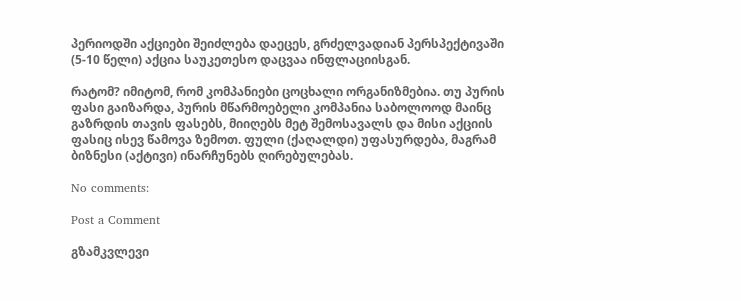პერიოდში აქციები შეიძლება დაეცეს, გრძელვადიან პერსპექტივაში (5-10 წელი) აქცია საუკეთესო დაცვაა ინფლაციისგან.

რატომ? იმიტომ, რომ კომპანიები ცოცხალი ორგანიზმებია. თუ პურის ფასი გაიზარდა, პურის მწარმოებელი კომპანია საბოლოოდ მაინც გაზრდის თავის ფასებს, მიიღებს მეტ შემოსავალს და მისი აქციის ფასიც ისევ წამოვა ზემოთ. ფული (ქაღალდი) უფასურდება, მაგრამ ბიზნესი (აქტივი) ინარჩუნებს ღირებულებას.

No comments:

Post a Comment

გზამკვლევი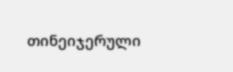თინეიჯერული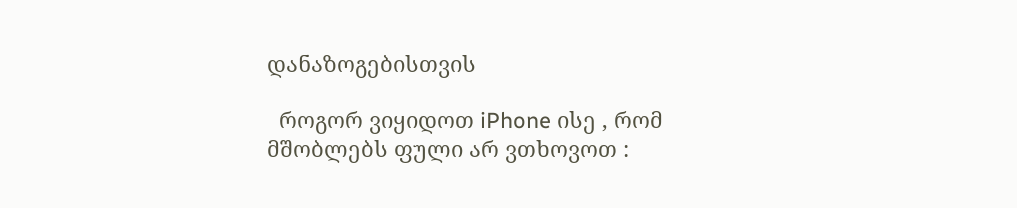დანაზოგებისთვის

  როგორ ვიყიდოთ iPhone ისე , რომ მშობლებს ფული არ ვთხოვოთ :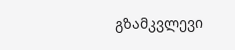გზამკვლევი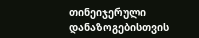თინეიჯერული დანაზოგებისთვის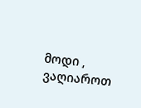მოდი , ვაღიაროთ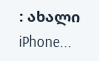: ახალი iPhone...